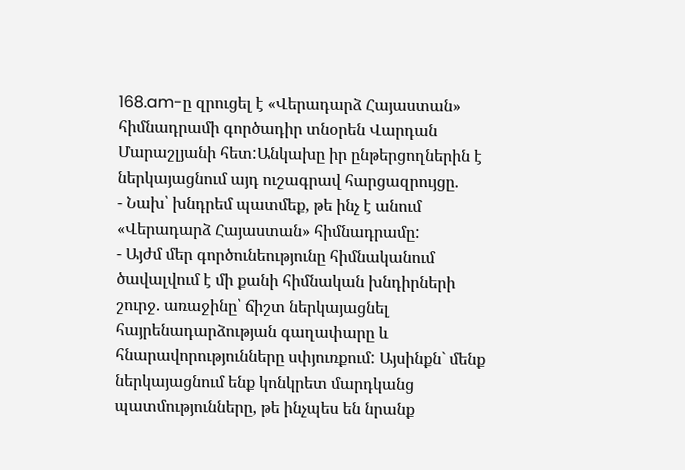168.am-ը զրուցել է «Վերադարձ Հայաստան» հիմնադրամի գործադիր տնօրեն Վարդան Մարաշլյանի հետ:Անկախը իր ընթերցողներին է ներկայացնում այդ ուշագրավ հարցազրույցը.
- Նախ՝ խնդրեմ պատմեք, թե ինչ է անում «Վերադարձ Հայաստան» հիմնադրամը:
- Այժմ մեր գործունեությունը հիմնականում ծավալվում է մի քանի հիմնական խնդիրների շուրջ. առաջինը՝ ճիշտ ներկայացնել հայրենադարձության գաղափարը և հնարավորությունները սփյուռքում: Այսինքն` մենք ներկայացնում ենք կոնկրետ մարդկանց պատմությունները, թե ինչպես են նրանք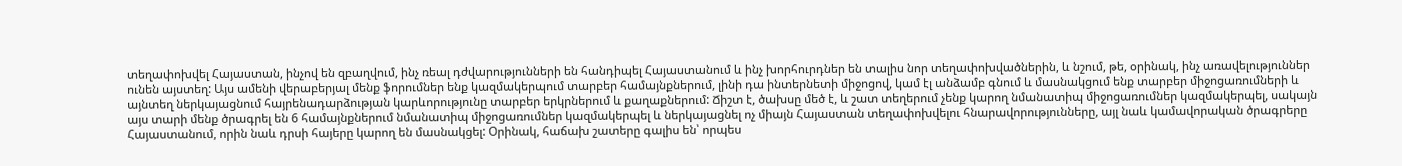տեղափոխվել Հայաստան, ինչով են զբաղվում, ինչ ռեալ դժվարությունների են հանդիպել Հայաստանում և ինչ խորհուրդներ են տալիս նոր տեղափոխվածներին, և նշում, թե, օրինակ, ինչ առավելություններ ունեն այստեղ: Այս ամենի վերաբերյալ մենք ֆորումներ ենք կազմակերպում տարբեր համայնքներում, լինի դա ինտերնետի միջոցով, կամ էլ անձամբ գնում և մասնակցում ենք տարբեր միջոցառումների և այնտեղ ներկայացնում հայրենադարձության կարևորությունը տարբեր երկրներում և քաղաքներում: Ճիշտ է, ծախսը մեծ է, և շատ տեղերում չենք կարող նմանատիպ միջոցառումներ կազմակերպել, սակայն այս տարի մենք ծրագրել են 6 համայնքներում նմանատիպ միջոցառումներ կազմակերպել և ներկայացնել ոչ միայն Հայաստան տեղափոխվելու հնարավորությունները, այլ նաև կամավորական ծրագրերը Հայաստանում, որին նաև դրսի հայերը կարող են մասնակցել: Օրինակ, հաճախ շատերը գալիս են՝ որպես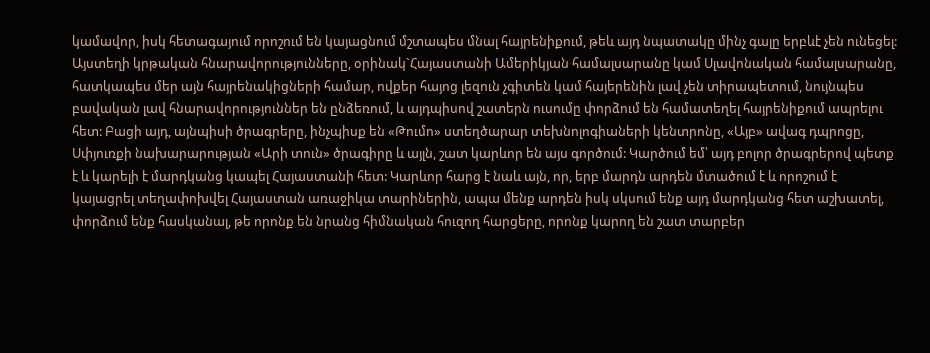կամավոր, իսկ հետագայում որոշում են կայացնում մշտապես մնալ հայրենիքում, թեև այդ նպատակը մինչ գալը երբևէ չեն ունեցել: Այստեղի կրթական հնարավորությունները, օրինակ`Հայաստանի Ամերիկյան համալսարանը կամ Սլավոնական համալսարանը, հատկապես մեր այն հայրենակիցների համար, ովքեր հայոց լեզուն չգիտեն կամ հայերենին լավ չեն տիրապետում, նույնպես բավական լավ հնարավորություններ են ընձեռում, և այդպիսով շատերն ուսումը փորձում են համատեղել հայրենիքում ապրելու հետ: Բացի այդ, այնպիսի ծրագրերը, ինչպիսք են «Թումո» ստեղծարար տեխնոլոգիաների կենտրոնը, «Այբ» ավագ դպրոցը, Սփյուռքի նախարարության «Արի տուն» ծրագիրը և այլն, շատ կարևոր են այս գործում: Կարծում եմ՝ այդ բոլոր ծրագրերով պետք է և կարելի է մարդկանց կապել Հայաստանի հետ: Կարևոր հարց է նաև այն, որ, երբ մարդն արդեն մտածում է և որոշում է կայացրել տեղափոխվել Հայաստան առաջիկա տարիներին, ապա մենք արդեն իսկ սկսում ենք այդ մարդկանց հետ աշխատել, փորձում ենք հասկանալ, թե որոնք են նրանց հիմնական հուզող հարցերը, որոնք կարող են շատ տարբեր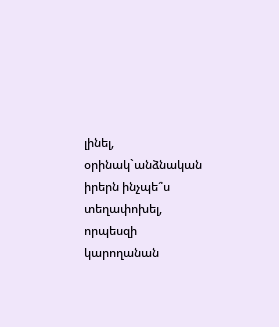լինել, օրինակ`անձնական իրերն ինչպե՞ս տեղափոխել, որպեսզի կարողանան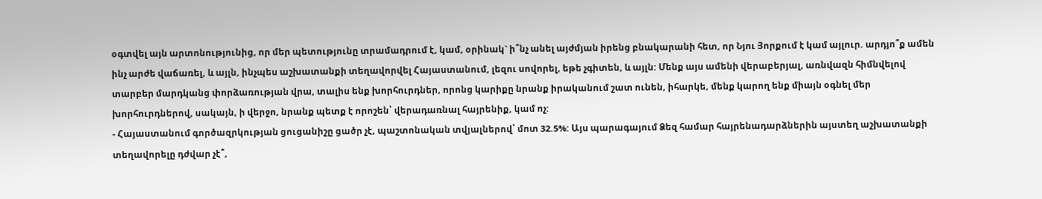օգտվել այն արտոնությունից, որ մեր պետությունը տրամադրում է, կամ, օրինակ` ի՞նչ անել այժմյան իրենց բնակարանի հետ, որ Նյու Յորքում է կամ այլուր. արդյո՞ք ամեն ինչ արժե վաճառել, և այլն, ինչպես աշխատանքի տեղավորվել Հայաստանում, լեզու սովորել, եթե չգիտեն, և այլն: Մենք այս ամենի վերաբերյալ, առնվազն հիմնվելով տարբեր մարդկանց փորձառության վրա, տալիս ենք խորհուրդներ, որոնց կարիքը նրանք իրականում շատ ունեն, իհարկե, մենք կարող ենք միայն օգնել մեր խորհուրդներով, սակայն, ի վերջո, նրանք պետք է որոշեն՝ վերադառնալ հայրենիք, կամ ոչ:
- Հայաստանում գործազրկության ցուցանիշը ցածր չէ, պաշտոնական տվյալներով՝ մոտ 32.5%: Այս պարագայում Ձեզ համար հայրենադարձներին այստեղ աշխատանքի տեղավորելը դժվար չէ՞,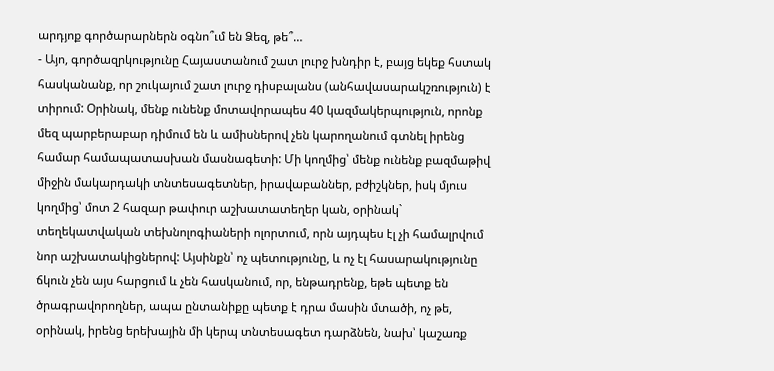արդյոք գործարարներն օգնո՞ւմ են Ձեզ, թե՞…
- Այո, գործազրկությունը Հայաստանում շատ լուրջ խնդիր է, բայց եկեք հստակ հասկանանք, որ շուկայում շատ լուրջ դիսբալանս (անհավասարակշռություն) է տիրում: Oրինակ, մենք ունենք մոտավորապես 40 կազմակերպություն, որոնք մեզ պարբերաբար դիմում են և ամիսներով չեն կարողանում գտնել իրենց համար համապատասխան մասնագետի: Մի կողմից՝ մենք ունենք բազմաթիվ միջին մակարդակի տնտեսագետներ, իրավաբաններ, բժիշկներ, իսկ մյուս կողմից՝ մոտ 2 հազար թափուր աշխատատեղեր կան, օրինակ` տեղեկատվական տեխնոլոգիաների ոլորտում, որն այդպես էլ չի համալրվում նոր աշխատակիցներով: Այսինքն՝ ոչ պետությունը, և ոչ էլ հասարակությունը ճկուն չեն այս հարցում և չեն հասկանում, որ, ենթադրենք, եթե պետք են ծրագրավորողներ, ապա ընտանիքը պետք է դրա մասին մտածի, ոչ թե, օրինակ, իրենց երեխային մի կերպ տնտեսագետ դարձնեն, նախ՝ կաշառք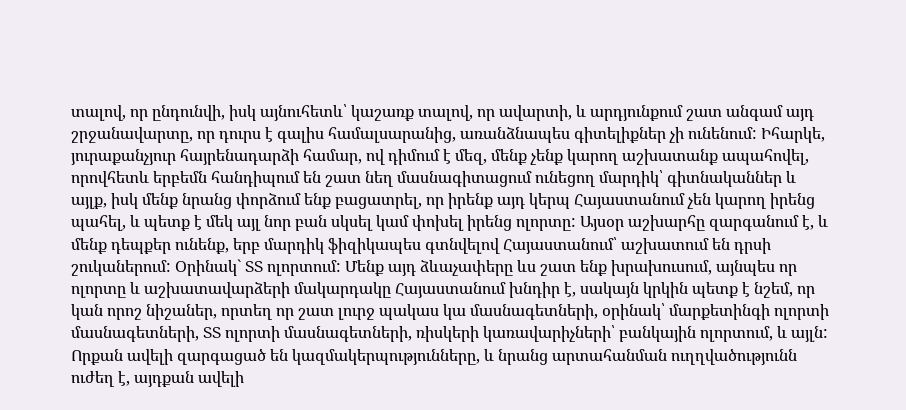տալով, որ ընդունվի, իսկ այնուհետև՝ կաշառք տալով, որ ավարտի, և արդյունքում շատ անգամ այդ շրջանավարտը, որ դուրս է գալիս համալսարանից, առանձնապես գիտելիքներ չի ունենում: Իհարկե, յուրաքանչյուր հայրենադարձի համար, ով դիմում է մեզ, մենք չենք կարող աշխատանք ապահովել, որովհետև երբեմն հանդիպում են շատ նեղ մասնագիտացում ունեցող մարդիկ՝ գիտնականներ և այլք, իսկ մենք նրանց փորձում ենք բացատրել, որ իրենք այդ կերպ Հայաստանում չեն կարող իրենց պահել, և պետք է մեկ այլ նոր բան սկսել կամ փոխել իրենց ոլորտը: Այսօր աշխարհը զարգանում է, և մենք դեպքեր ունենք, երբ մարդիկ ֆիզիկապես գտնվելով Հայաստանում՝ աշխատում են դրսի շուկաներում: Օրինակ` ՏՏ ոլորտում: Մենք այդ ձևաչափերը ևս շատ ենք խրախուսում, այնպես որ ոլորտը և աշխատավարձերի մակարդակը Հայաստանում խնդիր է, սակայն կրկին պետք է նշեմ, որ կան որոշ նիշաներ, որտեղ որ շատ լուրջ պակաս կա մասնագետների, օրինակ՝ մարքետինգի ոլորտի մասնագետների, ՏՏ ոլորտի մասնագետների, ռիսկերի կառավարիչների՝ բանկային ոլորտում, և այլն: Որքան ավելի զարգացած են կազմակերպությունները, և նրանց արտահանման ուղղվածությունն ուժեղ է, այդքան ավելի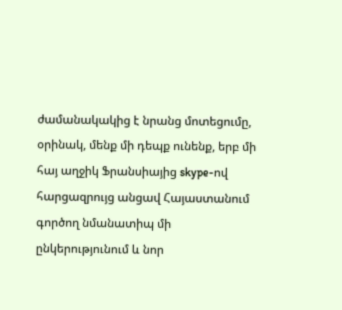ժամանակակից է նրանց մոտեցումը, օրինակ, մենք մի դեպք ունենք, երբ մի հայ աղջիկ Ֆրանսիայից skype-ով հարցազրույց անցավ Հայաստանում գործող նմանատիպ մի ընկերությունում և նոր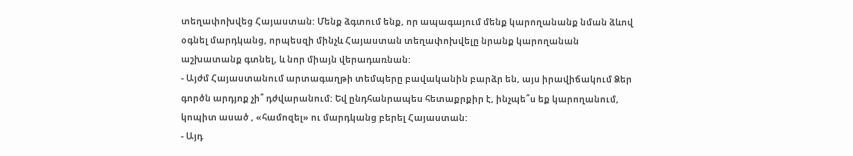տեղափոխվեց Հայաստան: Մենք ձգտում ենք, որ ապագայում մենք կարողանանք նման ձևով օգնել մարդկանց, որպեսզի մինչև Հայաստան տեղափոխվելը նրանք կարողանան աշխատանք գտնել, և նոր միայն վերադառնան:
- Այժմ Հայաստանում արտագաղթի տեմպերը բավականին բարձր են, այս իրավիճակում Ձեր գործն արդյոք չի՞ դժվարանում: Եվ ընդհանրապես հետաքրքիր է, ինչպե՞ս եք կարողանում, կոպիտ ասած , «համոզել» ու մարդկանց բերել Հայաստան:
- Այդ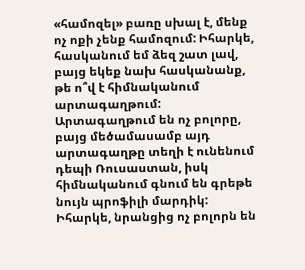«համոզել» բառը սխալ է, մենք ոչ ոքի չենք համոզում: Իհարկե, հասկանում եմ ձեզ շատ լավ, բայց եկեք նախ հասկանանք, թե ո՞վ է հիմնականում արտագաղթում: Արտագաղթում են ոչ բոլորը, բայց մեծամասամբ այդ արտագաղթը տեղի է ունենում դեպի Ռուսաստան, իսկ հիմնականում գնում են գրեթե նույն պրոֆիլի մարդիկ: Իհարկե, նրանցից ոչ բոլորն են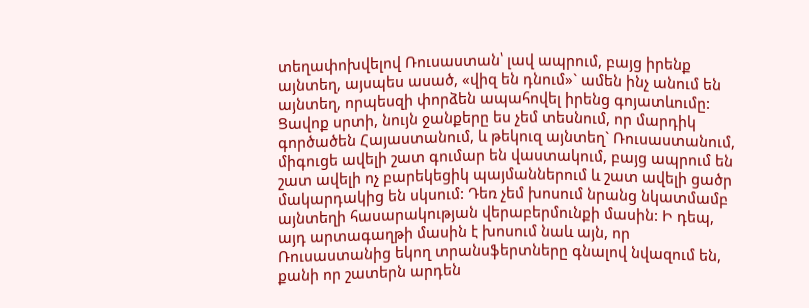տեղափոխվելով Ռուսաստան՝ լավ ապրում, բայց իրենք այնտեղ, այսպես ասած, «վիզ են դնում»` ամեն ինչ անում են այնտեղ, որպեսզի փորձեն ապահովել իրենց գոյատևումը: Ցավոք սրտի, նույն ջանքերը ես չեմ տեսնում, որ մարդիկ գործածեն Հայաստանում, և թեկուզ այնտեղ` Ռուսաստանում, միգուցե ավելի շատ գումար են վաստակում, բայց ապրում են շատ ավելի ոչ բարեկեցիկ պայմաններում և շատ ավելի ցածր մակարդակից են սկսում: Դեռ չեմ խոսում նրանց նկատմամբ այնտեղի հասարակության վերաբերմունքի մասին: Ի դեպ, այդ արտագաղթի մասին է խոսում նաև այն, որ Ռուսաստանից եկող տրանսֆերտները գնալով նվազում են, քանի որ շատերն արդեն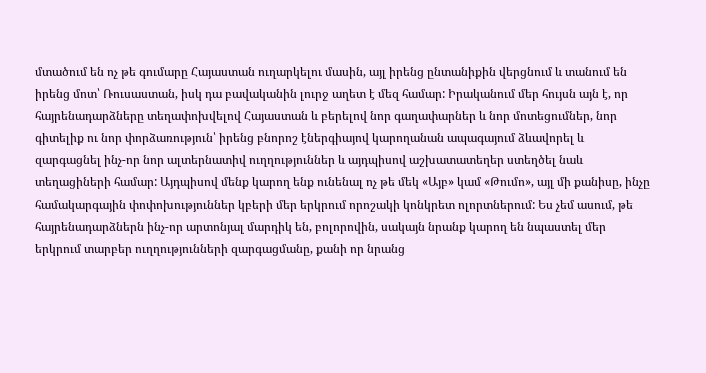մտածում են ոչ թե գումարը Հայաստան ուղարկելու մասին, այլ իրենց ընտանիքին վերցնում և տանում են իրենց մոտ՝ Ռուսաստան, իսկ դա բավականին լուրջ աղետ է մեզ համար: Իրականում մեր հույսն այն է, որ հայրենադարձները տեղափոխվելով Հայաստան և բերելով նոր գաղափարներ և նոր մոտեցումներ, նոր գիտելիք ու նոր փորձառություն՝ իրենց բնորոշ էներգիայով կարողանան ապագայում ձևավորել և զարգացնել ինչ-որ նոր ալտերնատիվ ուղղություններ և այդպիսով աշխատատեղեր ստեղծել նաև տեղացիների համար: Այդպիսով մենք կարող ենք ունենալ ոչ թե մեկ «Այբ» կամ «Թումո», այլ մի քանիսը, ինչը համակարգային փոփոխություններ կբերի մեր երկրում որոշակի կոնկրետ ոլորտներում: Ես չեմ ասում, թե հայրենադարձներն ինչ-որ արտոնյալ մարդիկ են, բոլորովին, սակայն նրանք կարող են նպաստել մեր երկրում տարբեր ուղղությունների զարգացմանը, քանի որ նրանց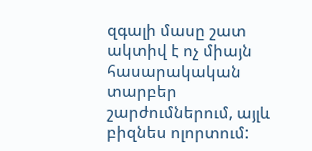զգալի մասը շատ ակտիվ է ոչ միայն հասարակական տարբեր շարժումներում, այլև բիզնես ոլորտում: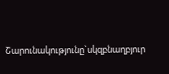Շարունակությունը`սկզբնաղբյուր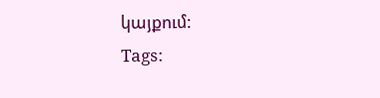կայքում:
Tags: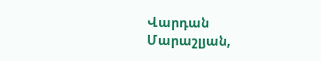Վարդան Մարաշլյան,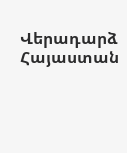Վերադարձ Հայաստան